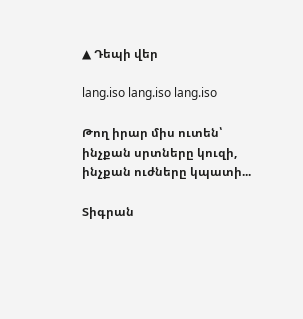▲ Դեպի վեր

lang.iso lang.iso lang.iso

Թող իրար միս ուտեն՝ ինչքան սրտները կուզի, ինչքան ուժները կպատի...

Տիգրան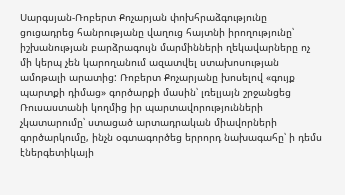Սարգսյան-Ռոբերտ Քոչարյան փոխհրաձգությունը ցուցադրեց հանրությանը վաղուց հայտնի իրողությունը՝ իշխանության բարձրագույն մարմինների ղեկավարները ոչ մի կերպ չեն կարողանում ազատվել ստախոսության ամոթալի արատից: Ռոբերտ Քոչարյանը խոսելով «գույք պարտքի դիմաց» գործարքի մասին՝ լռելյայն շրջանցեց Ռուսաստանի կողմից իր պարտավորությունների չկատարումը՝ ստացած արտադրական միավորների գործարկումը, ինչն օգտագործեց երրորդ նախագահը՝ ի դեմս էներգետիկայի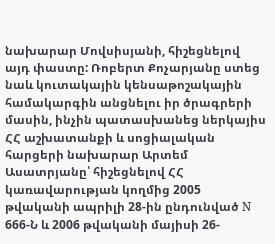նախարար Մովսիսյանի, հիշեցնելով այդ փաստը: Ռոբերտ Քոչարյանը ստեց նաև կուտակային կենսաթոշակային համակարգին անցնելու իր ծրագրերի մասին, ինչին պատասխանեց ներկայիս ՀՀ աշխատանքի և սոցիալական հարցերի նախարար Արտեմ Ասատրյանը՝ հիշեցնելով ՀՀ կառավարության կողմից 2005 թվականի ապրիլի 28-ին ընդունված N 666-Ն և 2006 թվականի մայիսի 26-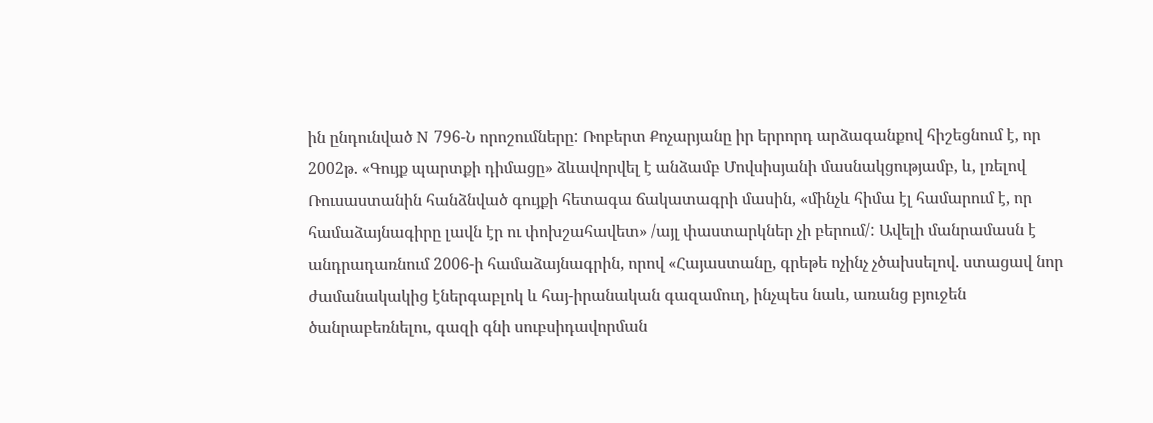ին ընդունված N 796-Ն որոշումները: Ռոբերտ Քոչարյանը իր երրորդ արձագանքով հիշեցնում է, որ 2002թ. «Գույք պարտքի դիմացը» ձևավորվել է անձամբ Մովսիսյանի մասնակցությամբ, և, լռելով Ռուսաստանին հանձնված գույքի հետագա ճակատագրի մասին, «մինչև հիմա էլ համարում է, որ համաձայնագիրը լավն էր ու փոխշահավետ» /այլ փաստարկներ չի բերում/: Ավելի մանրամասն է անդրադառնում 2006-ի համաձայնագրին, որով «Հայաստանը, գրեթե ոչինչ չծախսելով. ստացավ նոր ժամանակակից էներգաբլոկ և հայ-իրանական գազամուղ, ինչպես նաև, առանց բյուջեն ծանրաբեռնելու, գազի գնի սուբսիդավորման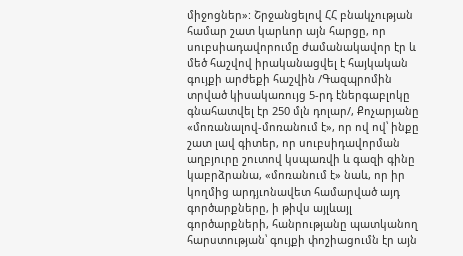միջոցներ»: Շրջանցելով ՀՀ բնակչության համար շատ կարևոր այն հարցը, որ սուբսիադավորումը ժամանակավոր էր և մեծ հաշվով իրականացվել է հայկական գույքի արժեքի հաշվին /Գազպրոմին տրված կիսակառույց 5-րդ էներգաբլոկը գնահատվել էր 250 մլն դոլար/, Քոչարյանը «մոռանալով-մոռանում է», որ ով ով՝ ինքը շատ լավ գիտեր, որ սուբսիդավորման աղբյուրը շուտով կսպառվի և գազի գինը կաբրձրանա, «մոռանում է» նաև, որ իր կողմից արդյւոնավետ համարված այդ գործարքները, ի թիվս այլևայլ գործարքների, հանրությանը պատկանող հարստության՝ գույքի փոշիացումն էր այն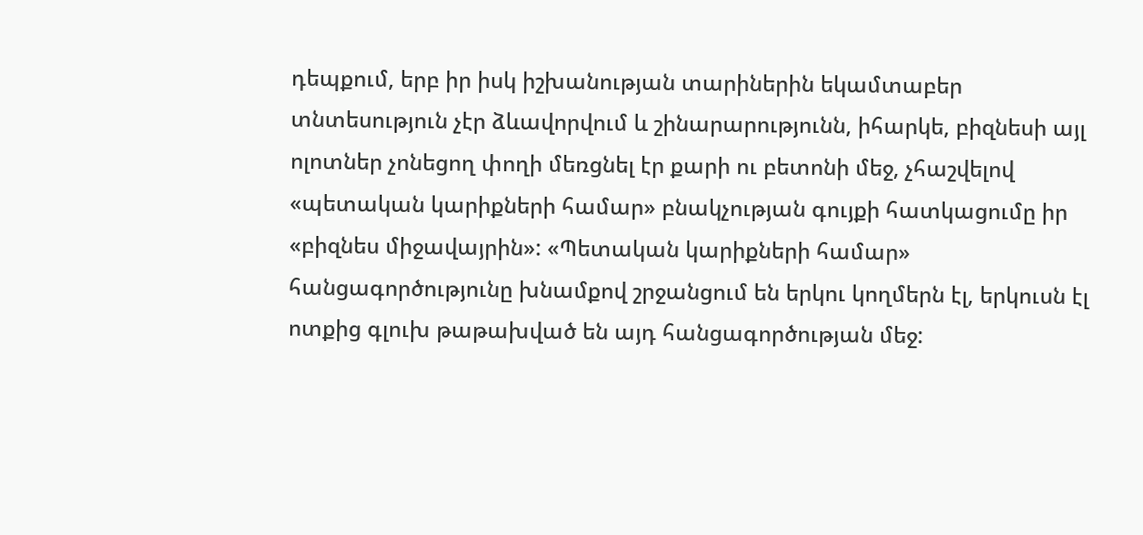դեպքում, երբ իր իսկ իշխանության տարիներին եկամտաբեր տնտեսություն չէր ձևավորվում և շինարարությունն, իհարկե, բիզնեսի այլ ոլոտներ չոնեցող փողի մեռցնել էր քարի ու բետոնի մեջ, չհաշվելով «պետական կարիքների համար» բնակչության գույքի հատկացումը իր «բիզնես միջավայրին»: «Պետական կարիքների համար» հանցագործությունը խնամքով շրջանցում են երկու կողմերն էլ, երկուսն էլ ոտքից գլուխ թաթախված են այդ հանցագործության մեջ: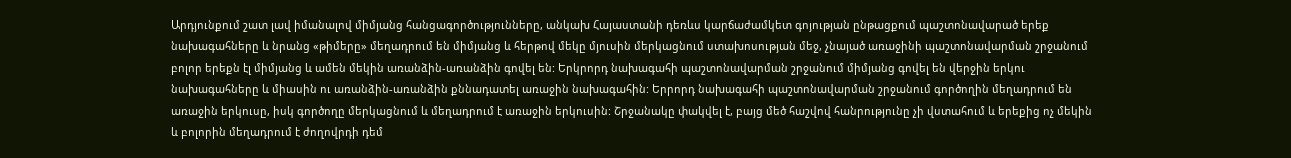Արդյունքում շատ լավ իմանալով միմյանց հանցագործությունները, անկախ Հայաստանի դեռևս կարճաժամկետ գոյության ընթացքում պաշտոնավարած երեք նախագահները և նրանց «թիմերը» մեղադրում են միմյանց և հերթով մեկը մյուսին մերկացնում ստախոսության մեջ, չնայած առաջինի պաշտոնավարման շրջանում բոլոր երեքն էլ միմյանց և ամեն մեկին առանձին-առանձին գովել են: Երկրորդ նախագահի պաշտոնավարման շրջանում միմյանց գովել են վերջին երկու նախագահները և միասին ու առանձին-առանձին քննադատել առաջին նախագահին: Երրորդ նախագահի պաշտոնավարման շրջանում գործողին մեղադրում են առաջին երկուսը, իսկ գործողը մերկացնում և մեղադրում է առաջին երկուսին: Շրջանակը փակվել է, բայց մեծ հաշվով հանրությունը չի վստահում և երեքից ոչ մեկին և բոլորին մեղադրում է ժողովրդի դեմ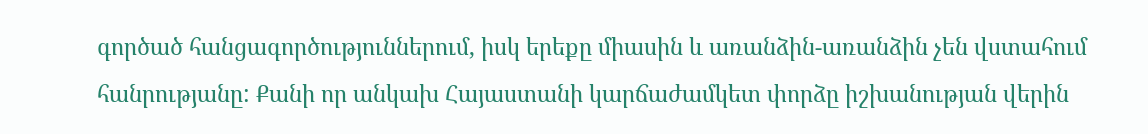գործած հանցագործություններում, իսկ երեքը միասին և առանձին-առանձին չեն վստահում հանրությանը: Քանի որ անկախ Հայաստանի կարճաժամկետ փորձը իշխանության վերին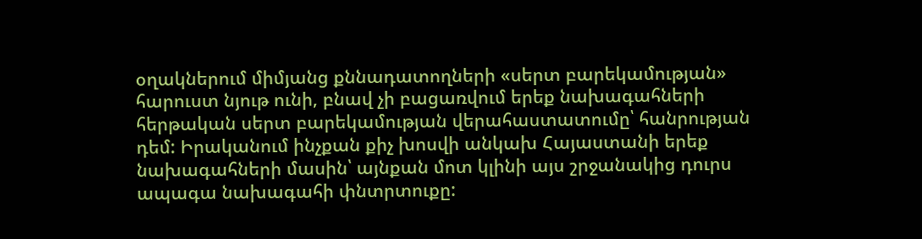օղակներում միմյանց քննադատողների «սերտ բարեկամության» հարուստ նյութ ունի, բնավ չի բացառվում երեք նախագահների հերթական սերտ բարեկամության վերահաստատումը՝ հանրության դեմ: Իրականում ինչքան քիչ խոսվի անկախ Հայաստանի երեք նախագահների մասին՝ այնքան մոտ կլինի այս շրջանակից դուրս ապագա նախագահի փնտրտուքը: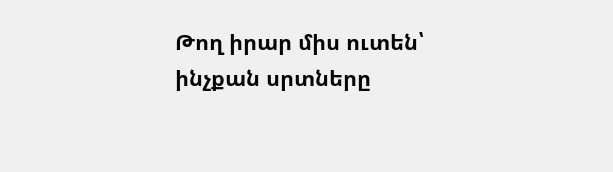Թող իրար միս ուտեն՝ ինչքան սրտները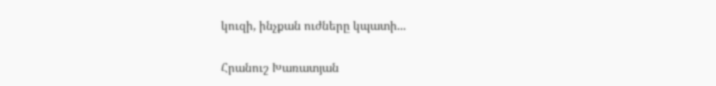կուզի, ինչքան ուժները կպատի...

Հրանուշ Խառատյան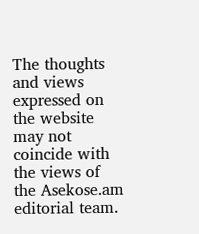The thoughts and views expressed on the website may not coincide with the views of the Asekose.am editorial team.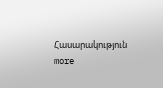Հասարակություն more